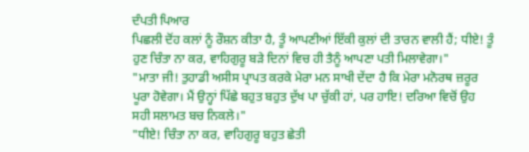ਦੰਪਤੀ ਪਿਆਰ
ਪਿਛਲੀ ਦੋਂਹ ਕਲਾਂ ਨੂੰ ਰੌਸ਼ਨ ਕੀਤਾ ਹੈ, ਤੂੰ ਆਪਣੀਆਂ ਇੱਕੀ ਕੁਲਾਂ ਦੀ ਤਾਰਨ ਵਾਲੀ ਹੈਂ; ਧੀਏ! ਤੂੰ ਹੁਣ ਚਿੰਤਾ ਨਾ ਕਰ, ਵਾਹਿਗੁਰੂ ਬੜੇ ਦਿਨਾਂ ਵਿਚ ਹੀ ਤੈਨੂੰ ਆਪਣਾ ਪਤੀ ਮਿਲਾਵੇਗਾ।"
"ਮਾਤਾ ਜੀ! ਤੁਹਾਡੀ ਅਸੀਸ ਪ੍ਰਾਪਤ ਕਰਕੇ ਮੇਰਾ ਮਨ ਸਾਖੀ ਦੇਂਦਾ ਹੈ ਕਿ ਮੇਰਾ ਮਨੋਰਥ ਜ਼ਰੂਰ ਪੂਰਾ ਹੋਵੇਗਾ। ਮੈਂ ਉਨ੍ਹਾਂ ਪਿੱਛੇ ਬਹੁਤ ਬਹੁਤ ਦੁੱਖ ਪਾ ਚੁੱਕੀ ਹਾਂ, ਪਰ ਹਾਇ! ਦਰਿਆ ਵਿਚੋਂ ਉਹ ਸਹੀ ਸਲਾਮਤ ਬਚ ਨਿਕਲੇ।"
"ਧੀਏ! ਚਿੰਤਾ ਨਾ ਕਰ, ਵਾਹਿਗੁਰੂ ਬਹੁਤ ਛੇਤੀ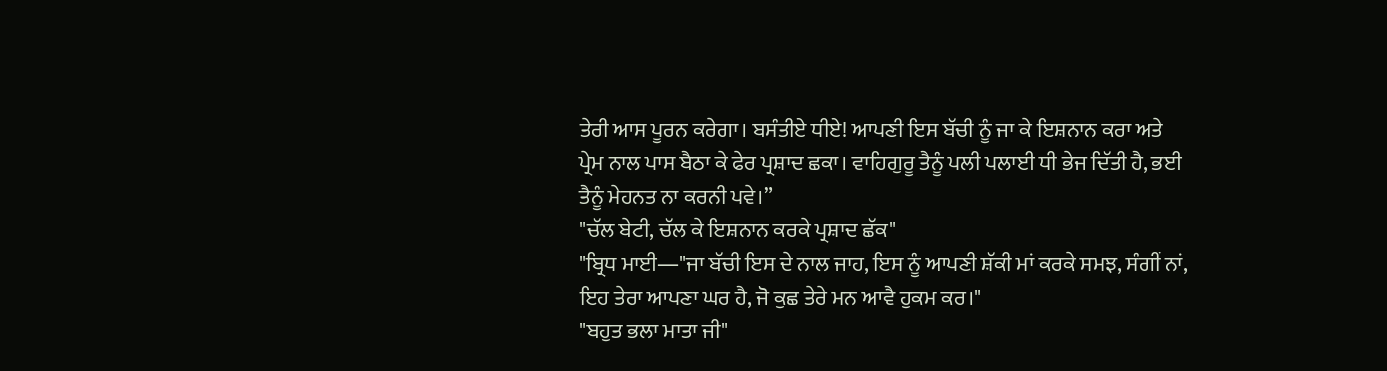ਤੇਰੀ ਆਸ ਪੂਰਨ ਕਰੇਗਾ। ਬਸੰਤੀਏ ਧੀਏ! ਆਪਣੀ ਇਸ ਬੱਚੀ ਨੂੰ ਜਾ ਕੇ ਇਸ਼ਨਾਨ ਕਰਾ ਅਤੇ ਪ੍ਰੇਮ ਨਾਲ ਪਾਸ ਬੈਠਾ ਕੇ ਫੇਰ ਪ੍ਰਸ਼ਾਦ ਛਕਾ। ਵਾਹਿਗੁਰੂ ਤੈਨੂੰ ਪਲੀ ਪਲਾਈ ਧੀ ਭੇਜ ਦਿੱਤੀ ਹੈ, ਭਈ ਤੈਨੂੰ ਮੇਹਨਤ ਨਾ ਕਰਨੀ ਪਵੇ।”
"ਚੱਲ ਬੇਟੀ, ਚੱਲ ਕੇ ਇਸ਼ਨਾਨ ਕਰਕੇ ਪ੍ਰਸ਼ਾਦ ਛੱਕ"
"ਬ੍ਰਿਧ ਮਾਈ―"ਜਾ ਬੱਚੀ ਇਸ ਦੇ ਨਾਲ ਜਾਹ, ਇਸ ਨੂੰ ਆਪਣੀ ਸ਼ੱਕੀ ਮਾਂ ਕਰਕੇ ਸਮਝ, ਸੰਗੀਂ ਨਾਂ, ਇਹ ਤੇਰਾ ਆਪਣਾ ਘਰ ਹੈ, ਜੋ ਕੁਛ ਤੇਰੇ ਮਨ ਆਵੈ ਹੁਕਮ ਕਰ।"
"ਬਹੁਤ ਭਲਾ ਮਾਤਾ ਜੀ"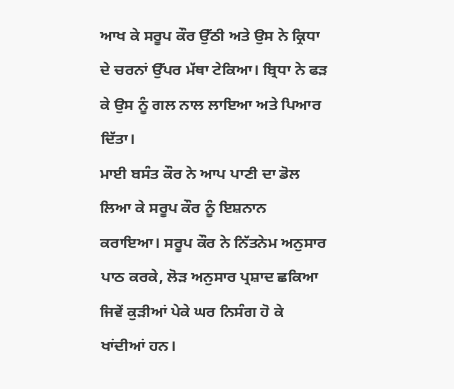ਆਖ ਕੇ ਸਰੂਪ ਕੌਰ ਉੱਠੀ ਅਤੇ ਉਸ ਨੇ ਕ੍ਰਿਧਾ ਦੇ ਚਰਨਾਂ ਉੱਪਰ ਮੱਥਾ ਟੇਕਿਆ। ਬ੍ਰਿਧਾ ਨੇ ਫੜ ਕੇ ਉਸ ਨੂੰ ਗਲ ਨਾਲ ਲਾਇਆ ਅਤੇ ਪਿਆਰ ਦਿੱਤਾ।
ਮਾਈ ਬਸੰਤ ਕੌਰ ਨੇ ਆਪ ਪਾਣੀ ਦਾ ਡੋਲ ਲਿਆ ਕੇ ਸਰੂਪ ਕੌਰ ਨੂੰ ਇਸ਼ਨਾਨ ਕਰਾਇਆ। ਸਰੂਪ ਕੌਰ ਨੇ ਨਿੱਤਨੇਮ ਅਨੁਸਾਰ ਪਾਠ ਕਰਕੇ, ਲੋੜ ਅਨੁਸਾਰ ਪ੍ਰਸ਼ਾਦ ਛਕਿਆ ਜਿਵੇਂ ਕੁੜੀਆਂ ਪੇਕੇ ਘਰ ਨਿਸੰਗ ਹੋ ਕੇ ਖਾਂਦੀਆਂ ਹਨ।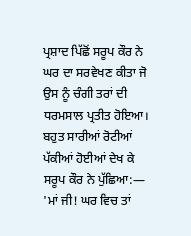ਪ੍ਰਸ਼ਾਦ ਪਿੱਛੋਂ ਸਰੂਪ ਕੌਰ ਨੇ ਘਰ ਦਾ ਸਰਵੇਖਣ ਕੀਤਾ ਜੋ ਉਸ ਨੂੰ ਚੰਗੀ ਤਰਾਂ ਦੀ ਧਰਮਸਾਲ ਪ੍ਰਤੀਤ ਹੋਇਆ। ਬਹੁਤ ਸਾਰੀਆਂ ਰੋਟੀਆਂ ਪੱਕੀਆਂ ਹੋਈਆਂ ਦੇਖ ਕੇ ਸਰੂਪ ਕੌਰ ਨੇ ਪੁੱਛਿਆ:―
'ਮਾਂ ਜੀ! ਘਰ ਵਿਚ ਤਾਂ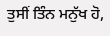ਤੁਸੀਂ ਤਿੰਨ ਮਨੁੱਖ ਹੋ,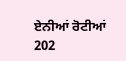ਏਨੀਆਂ ਰੋਟੀਆਂ
202